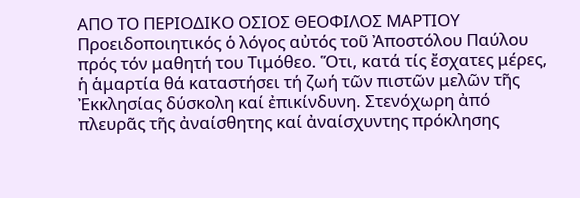AΠΟ ΤΟ ΠΕΡΙΟΔΙΚΟ ΟΣΙΟΣ ΘΕΟΦΙΛΟΣ ΜΑΡΤΙΟΥ
Προειδοποιητικός ὁ λόγος αὐτός τοῦ Ἀποστόλου Παύλου πρός τόν μαθητή του Τιμόθεο. Ὅτι, κατά τίς ἔσχατες μέρες, ἡ ἁμαρτία θά καταστήσει τή ζωή τῶν πιστῶν μελῶν τῆς Ἐκκλησίας δύσκολη καί ἐπικίνδυνη. Στενόχωρη ἀπό πλευρᾶς τῆς ἀναίσθητης καί ἀναίσχυντης πρόκλησης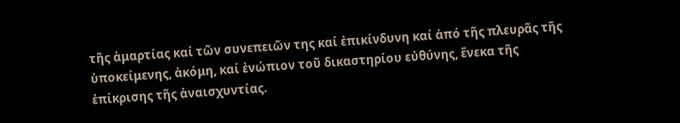τῆς ἁμαρτίας καί τῶν συνεπειῶν της καί ἐπικίνδυνη καί ἀπό τῆς πλευρᾶς τῆς ὑποκείμενης, ἀκόμη, καί ἐνώπιον τοῦ δικαστηρίου εὐθύνης, ἕνεκα τῆς ἐπίκρισης τῆς ἀναισχυντίας.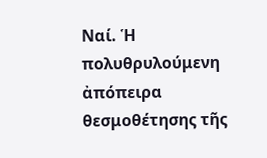Ναί. Ἡ πολυθρυλούμενη ἀπόπειρα θεσμοθέτησης τῆς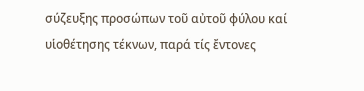σύζευξης προσώπων τοῦ αὐτοῦ φύλου καί υἱοθέτησης τέκνων, παρά τίς ἔντονες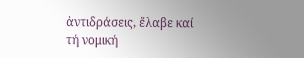ἀντιδράσεις, ἔλαβε καί τή νομική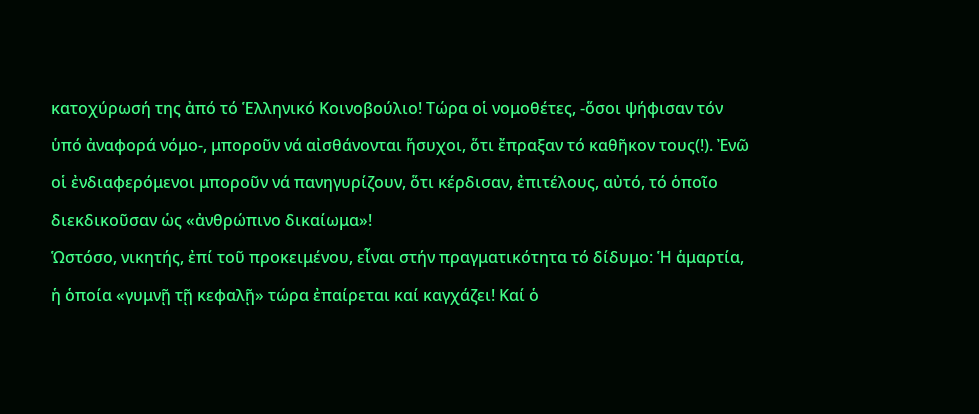κατοχύρωσή της ἀπό τό Ἑλληνικό Κοινοβούλιο! Τώρα οἱ νομοθέτες, -ὅσοι ψήφισαν τόν ὑπό ἀναφορά νόμο-, μποροῦν νά αἰσθάνονται ἥσυχοι, ὅτι ἔπραξαν τό καθῆκον τους(!). Ἐνῶ οἱ ἐνδιαφερόμενοι μποροῦν νά πανηγυρίζουν, ὅτι κέρδισαν, ἐπιτέλους, αὐτό, τό ὁποῖο διεκδικοῦσαν ὡς «ἀνθρώπινο δικαίωμα»!
Ὡστόσο, νικητής, ἐπί τοῦ προκειμένου, εἶναι στήν πραγματικότητα τό δίδυμο: Ἡ ἁμαρτία, ἡ ὁποία «γυμνῇ τῇ κεφαλῇ» τώρα ἐπαίρεται καί καγχάζει! Καί ὁ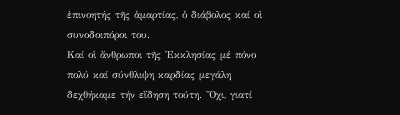ἐπινοητής τῆς ἁμαρτίας, ὁ διάβολος καί οἱ συνοδοιπόροι του.
Καί οἱ ἄνθρωποι τῆς Ἐκκλησίας μέ πόνο πολύ καί σύνθλιψη καρδίας μεγάλη δεχθήκαμε τήν εἴδηση τούτη. Ὄχι, γιατί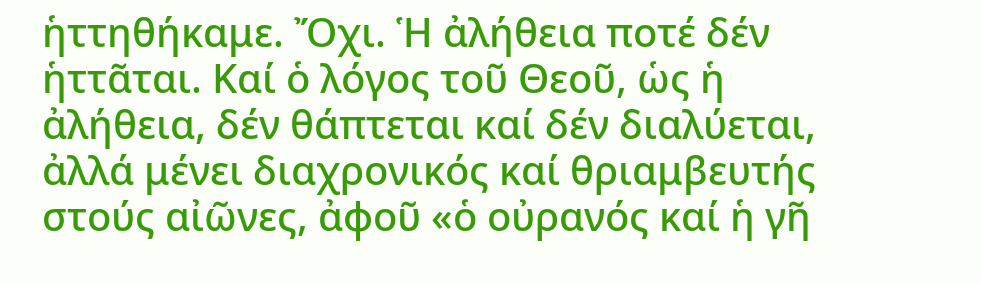ἡττηθήκαμε. Ὄχι. Ἡ ἀλήθεια ποτέ δέν ἡττᾶται. Καί ὁ λόγος τοῦ Θεοῦ, ὡς ἡ ἀλήθεια, δέν θάπτεται καί δέν διαλύεται, ἀλλά μένει διαχρονικός καί θριαμβευτής στούς αἰῶνες, ἀφοῦ «ὁ οὐρανός καί ἡ γῆ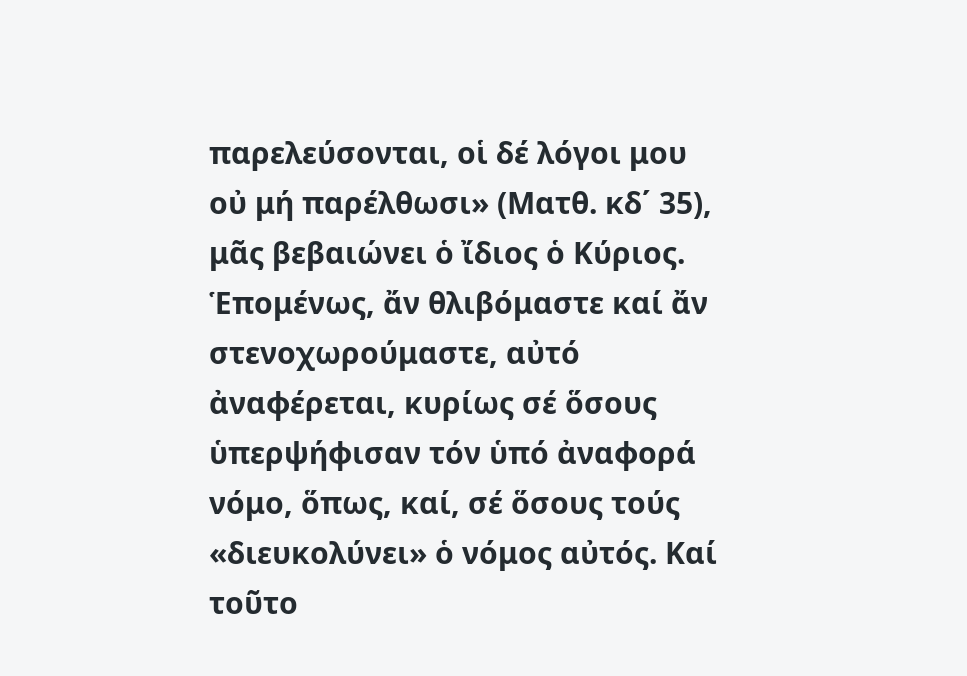παρελεύσονται, οἱ δέ λόγοι μου οὐ μή παρέλθωσι» (Ματθ. κδ΄ 35), μᾶς βεβαιώνει ὁ ἴδιος ὁ Κύριος.
Ἑπομένως, ἄν θλιβόμαστε καί ἄν στενοχωρούμαστε, αὐτό ἀναφέρεται, κυρίως σέ ὅσους ὑπερψήφισαν τόν ὑπό ἀναφορά νόμο, ὅπως, καί, σέ ὅσους τούς «διευκολύνει» ὁ νόμος αὐτός. Καί τοῦτο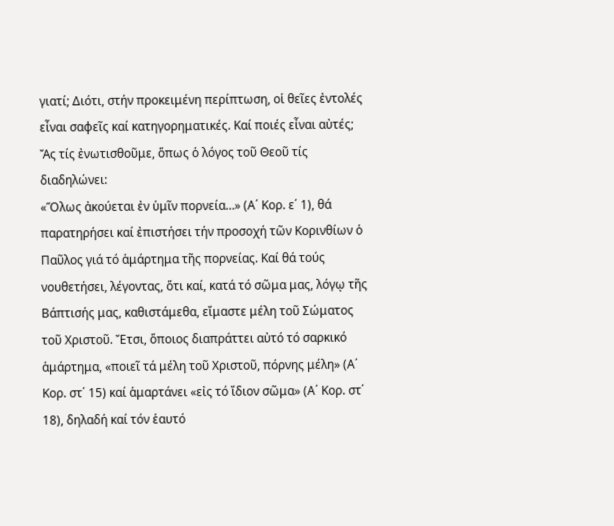γιατί; Διότι, στήν προκειμένη περίπτωση, οἱ θεῖες ἐντολές εἶναι σαφεῖς καί κατηγορηματικές. Καί ποιές εἶναι αὐτές; Ἄς τίς ἐνωτισθοῦμε, ὅπως ὁ λόγος τοῦ Θεοῦ τίς διαδηλώνει:
«Ὅλως ἀκούεται ἐν ὑμῖν πορνεία…» (Α΄ Κορ. ε΄ 1), θά παρατηρήσει καί ἐπιστήσει τήν προσοχή τῶν Κορινθίων ὁ Παῦλος γιά τό ἁμάρτημα τῆς πορνείας. Καί θά τούς νουθετήσει, λέγοντας, ὅτι καί, κατά τό σῶμα μας, λόγῳ τῆς Βάπτισής μας, καθιστάμεθα, εἴμαστε μέλη τοῦ Σώματος τοῦ Χριστοῦ. Ἔτσι, ὅποιος διαπράττει αὐτό τό σαρκικό ἁμάρτημα, «ποιεῖ τά μέλη τοῦ Χριστοῦ, πόρνης μέλη» (Α΄ Κορ. στ΄ 15) καί ἁμαρτάνει «εἰς τό ἴδιον σῶμα» (Α΄ Κορ. στ΄ 18), δηλαδή καί τόν ἑαυτό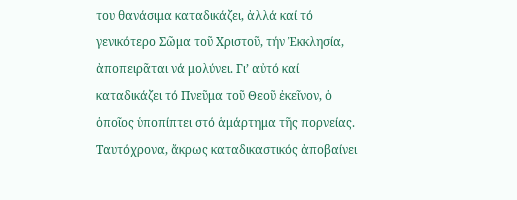του θανάσιμα καταδικάζει, ἀλλά καί τό γενικότερο Σῶμα τοῦ Χριστοῦ, τήν Ἐκκλησία, ἀποπειρᾶται νά μολύνει. Γι’ αὐτό καί καταδικάζει τό Πνεῦμα τοῦ Θεοῦ ἐκεῖνον, ὁ ὁποῖος ὑποπίπτει στό ἁμάρτημα τῆς πορνείας.
Ταυτόχρονα, ἄκρως καταδικαστικός ἀποβαίνει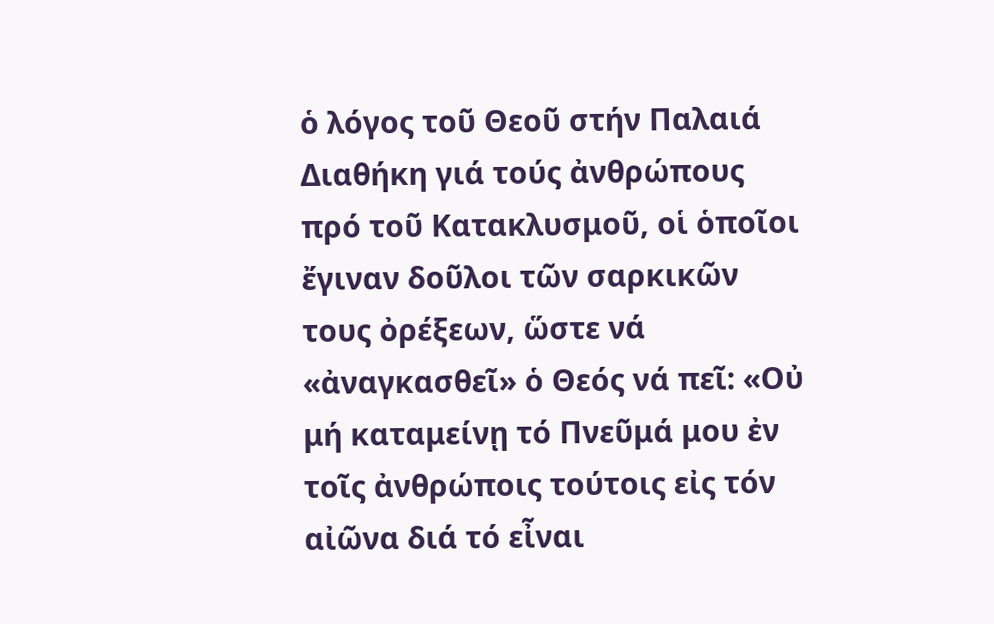ὁ λόγος τοῦ Θεοῦ στήν Παλαιά Διαθήκη γιά τούς ἀνθρώπους πρό τοῦ Κατακλυσμοῦ, οἱ ὁποῖοι ἔγιναν δοῦλοι τῶν σαρκικῶν τους ὀρέξεων, ὥστε νά «ἀναγκασθεῖ» ὁ Θεός νά πεῖ: «Οὐ μή καταμείνῃ τό Πνεῦμά μου ἐν τοῖς ἀνθρώποις τούτοις εἰς τόν αἰῶνα διά τό εἶναι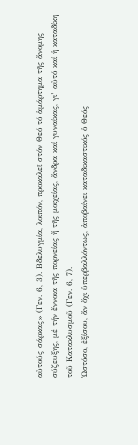αὐτούς σάρκας» (Γεν. 6, 3). Βδελυγμία, λοιπόν, προκαλεῖ στόν Θεό τό ἁμάρτημα τῆς ἄνομης σύζευξης, μέ τήν ἔννοια τῆς πορνείας ἤ τῆς μοιχείας, ἄνδρα καί γυναίκας, γι’ αὐτό καί ἡ καταδίκη τοῦ Κατακλυσμοῦ (Γεν. 6, 7).
Ὡστόσο, ἐξίσου, ἄν ὄχι ὑπερβαλλόντως, ἀποβαίνει καταδικαστικός ὁ Θεός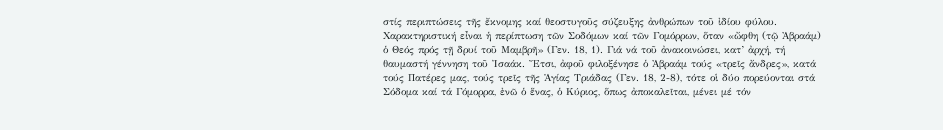στίς περιπτώσεις τῆς ἔκνομης καί θεοστυγοῦς σύζευξης ἀνθρώπων τοῦ ἰδίου φύλου. Χαρακτηριστική εἶναι ἡ περίπτωση τῶν Σοδόμων καί τῶν Γομόρρων, ὅταν «ὤφθη (τῷ Ἀβραάμ) ὁ Θεός πρός τῇ δρυί τοῦ Μαμβρῆ» (Γεν. 18, 1). Γιά νά τοῦ ἀνακοινώσει, κατ’ ἀρχή, τή θαυμαστή γέννηση τοῦ Ἰσαάκ. Ἔτσι, ἀφοῦ φιλοξένησε ὁ Ἀβραάμ τούς «τρεῖς ἄνδρες», κατά τούς Πατέρες μας, τούς τρεῖς τῆς Ἁγίας Τριάδας (Γεν. 18, 2-8), τότε οἱ δύο πορεύονται στά Σόδομα καί τά Γόμορρα, ἐνῶ ὁ ἕνας, ὁ Κύριος, ὅπως ἀποκαλεῖται, μένει μέ τόν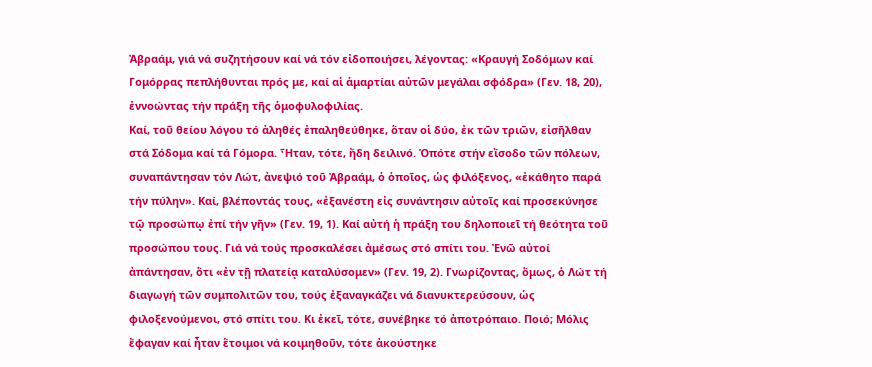Ἀβραάμ, γιά νά συζητήσουν καί νά τόν εἰδοποιήσει, λέγοντας: «Κραυγή Σοδόμων καί Γομόρρας πεπλήθυνται πρός με, καί αἱ ἁμαρτίαι αὐτῶν μεγάλαι σφόδρα» (Γεν. 18, 20), ἐννοώντας τήν πράξη τῆς ὁμοφυλοφιλίας.
Καί, τοῦ θείου λόγου τό ἀληθές ἐπαληθεύθηκε, ὅταν οἱ δύο, ἐκ τῶν τριῶν, εἰσῆλθαν στά Σόδομα καί τά Γόμορα. Ἦταν, τότε, ἤδη δειλινό. Ὁπότε στήν εἴσοδο τῶν πόλεων, συναπάντησαν τόν Λώτ, ἀνεψιό τοῦ Ἀβραάμ, ὁ ὁποῖος, ὡς φιλόξενος, «ἐκάθητο παρά τήν πύλην». Καί, βλέποντάς τους, «ἐξανέστη εἰς συνάντησιν αὐτοῖς καί προσεκύνησε τῷ προσώπῳ ἐπί τήν γῆν» (Γεν. 19, 1). Καί αὐτή ἡ πράξη του δηλοποιεῖ τή θεότητα τοῦ προσώπου τους. Γιά νά τούς προσκαλέσει ἀμέσως στό σπίτι του. Ἐνῶ αὐτοί ἀπάντησαν, ὅτι «ἐν τῇ πλατείᾳ καταλύσομεν» (Γεν. 19, 2). Γνωρίζοντας, ὅμως, ὁ Λώτ τή διαγωγή τῶν συμπολιτῶν του, τούς ἐξαναγκάζει νά διανυκτερεύσουν, ὡς φιλοξενούμενοι, στό σπίτι του. Κι ἐκεῖ, τότε, συνέβηκε τό ἀποτρόπαιο. Ποιό; Μόλις ἔφαγαν καί ἦταν ἕτοιμοι νά κοιμηθοῦν, τότε ἀκούστηκε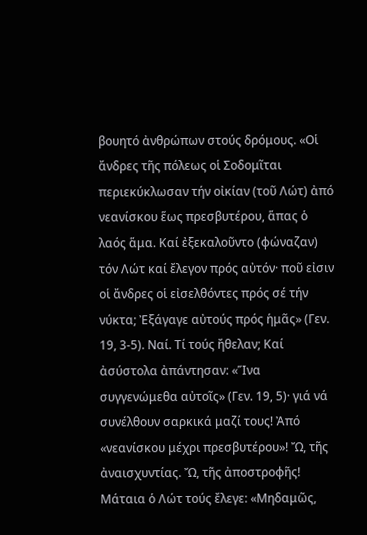βουητό ἀνθρώπων στούς δρόμους. «Οἱ ἄνδρες τῆς πόλεως οἱ Σοδομῖται περιεκύκλωσαν τήν οἰκίαν (τοῦ Λώτ) ἀπό νεανίσκου ἕως πρεσβυτέρου, ἅπας ὁ λαός ἅμα. Καί ἐξεκαλοῦντο (φώναζαν) τόν Λώτ καί ἔλεγον πρός αὐτόν· ποῦ εἰσιν οἱ ἄνδρες οἱ εἰσελθόντες πρός σέ τήν νύκτα; Ἐξάγαγε αὐτούς πρός ἡμᾶς» (Γεν. 19, 3-5). Ναί. Τί τούς ἤθελαν; Καί ἀσύστολα ἀπάντησαν: «Ἵνα συγγενώμεθα αὐτοῖς» (Γεν. 19, 5)· γιά νά συνέλθουν σαρκικά μαζί τους! Ἀπό «νεανίσκου μέχρι πρεσβυτέρου»! Ὤ, τῆς ἀναισχυντίας. Ὤ, τῆς ἀποστροφῆς!
Μάταια ὁ Λώτ τούς ἔλεγε: «Μηδαμῶς,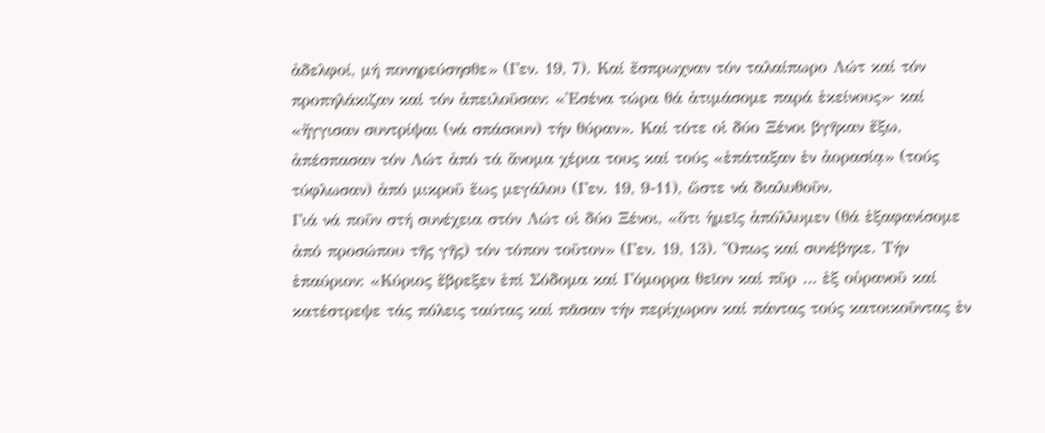ἀδελφοί, μή πονηρεύσησθε» (Γεν. 19, 7). Καί ἔσπρωχναν τόν ταλαίπωρο Λώτ καί τόν προπηλάκιζαν καί τόν ἀπειλοῦσαν: «Ἐσένα τώρα θά ἀτιμάσομε παρά ἐκείνους»· καί «ἤγγισαν συντρίψαι (νά σπάσουν) τήν θύραν». Καί τότε οἱ δύο Ξένοι βγῆκαν ἔξω, ἀπέσπασαν τόν Λώτ ἀπό τά ἄνομα χέρια τους καί τούς «ἐπάταξαν ἐν ἀορασίᾳ» (τούς τύφλωσαν) ἀπό μικροῦ ἕως μεγάλου (Γεν. 19, 9-11), ὥστε νά διαλυθοῦν.
Γιά νά ποῦν στή συνέχεια στόν Λώτ οἱ δύο Ξένοι, «ὅτι ἡμεῖς ἀπόλλυμεν (θά ἐξαφανίσομε ἀπό προσώπου τῆς γῆς) τόν τόπον τοῦτον» (Γεν. 19, 13). Ὅπως καί συνέβηκε. Τήν ἐπαύριον: «Κύριος ἔβρεξεν ἐπί Σόδομα καί Γόμορρα θεῖον καί πῦρ … ἐξ οὐρανοῦ καί κατέστρεψε τάς πόλεις ταύτας καί πᾶσαν τήν περίχωρον καί πάντας τούς κατοικοῦντας ἐν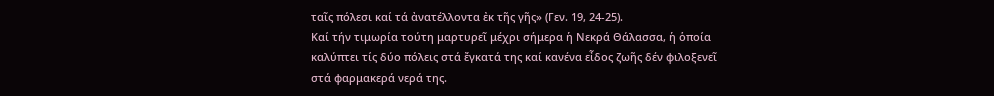ταῖς πόλεσι καί τά ἀνατέλλοντα ἐκ τῆς γῆς» (Γεν. 19, 24-25).
Καί τήν τιμωρία τούτη μαρτυρεῖ μέχρι σήμερα ἡ Νεκρά Θάλασσα, ἡ ὁποία καλύπτει τίς δύο πόλεις στά ἔγκατά της καί κανένα εἶδος ζωῆς δέν φιλοξενεῖ στά φαρμακερά νερά της.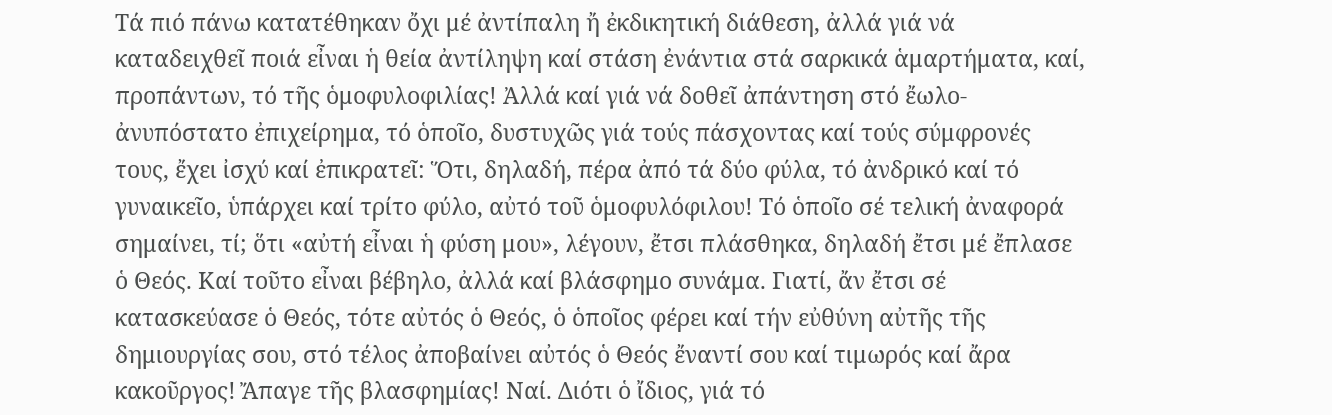Τά πιό πάνω κατατέθηκαν ὄχι μέ ἀντίπαλη ἤ ἐκδικητική διάθεση, ἀλλά γιά νά καταδειχθεῖ ποιά εἶναι ἡ θεία ἀντίληψη καί στάση ἐνάντια στά σαρκικά ἁμαρτήματα, καί, προπάντων, τό τῆς ὁμοφυλοφιλίας! Ἀλλά καί γιά νά δοθεῖ ἀπάντηση στό ἔωλο-ἀνυπόστατο ἐπιχείρημα, τό ὁποῖο, δυστυχῶς γιά τούς πάσχοντας καί τούς σύμφρονές τους, ἔχει ἰσχύ καί ἐπικρατεῖ: Ὅτι, δηλαδή, πέρα ἀπό τά δύο φύλα, τό ἀνδρικό καί τό γυναικεῖο, ὑπάρχει καί τρίτο φύλο, αὐτό τοῦ ὁμοφυλόφιλου! Τό ὁποῖο σέ τελική ἀναφορά σημαίνει, τί; ὅτι «αὐτή εἶναι ἡ φύση μου», λέγουν, ἔτσι πλάσθηκα, δηλαδή ἔτσι μέ ἔπλασε ὁ Θεός. Καί τοῦτο εἶναι βέβηλο, ἀλλά καί βλάσφημο συνάμα. Γιατί, ἄν ἔτσι σέ κατασκεύασε ὁ Θεός, τότε αὐτός ὁ Θεός, ὁ ὁποῖος φέρει καί τήν εὐθύνη αὐτῆς τῆς δημιουργίας σου, στό τέλος ἀποβαίνει αὐτός ὁ Θεός ἔναντί σου καί τιμωρός καί ἄρα κακοῦργος! Ἄπαγε τῆς βλασφημίας! Ναί. Διότι ὁ ἴδιος, γιά τό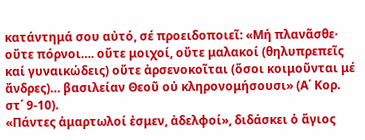κατάντημά σου αὐτό, σέ προειδοποιεῖ: «Μή πλανᾶσθε· οὔτε πόρνοι…. οὔτε μοιχοί, οὔτε μαλακοί (θηλυπρεπεῖς καί γυναικώδεις) οὔτε ἀρσενοκοῖται (ὅσοι κοιμοῦνται μέ ἄνδρες)… βασιλείαν Θεοῦ οὐ κληρονομήσουσι» (Α΄ Κορ. στ΄ 9-10).
«Πάντες ἁμαρτωλοί ἐσμεν, ἀδελφοί», διδάσκει ὁ ἅγιος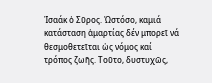Ἰσαάκ ὁ Σῦρος. Ὡστόσο, καμιά κατάσταση ἁμαρτίας δέν μπορεῖ νά θεσμοθετεῖται ὡς νόμος καί τρόπος ζωῆς. Τοῦτο, δυστυχῶς,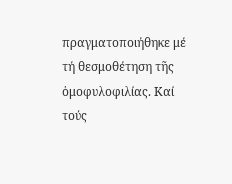πραγματοποιήθηκε μέ τή θεσμοθέτηση τῆς ὁμοφυλοφιλίας. Καί τούς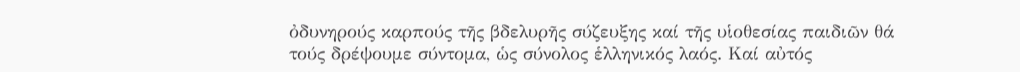ὀδυνηρούς καρπούς τῆς βδελυρῆς σύζευξης καί τῆς υἱοθεσίας παιδιῶν θά τούς δρέψουμε σύντομα, ὡς σύνολος ἑλληνικός λαός. Καί αὐτός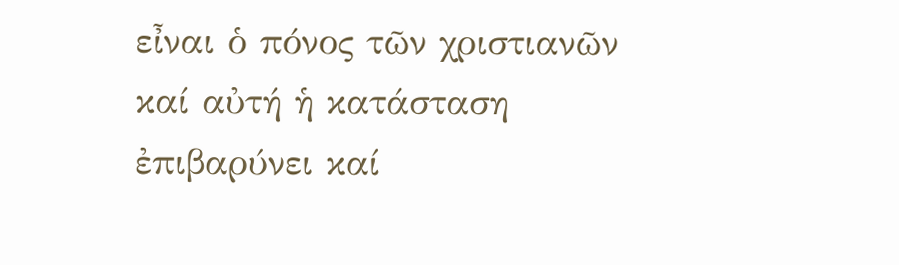εἶναι ὁ πόνος τῶν χριστιανῶν καί αὐτή ἡ κατάσταση ἐπιβαρύνει καί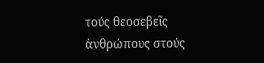τούς θεοσεβεῖς ἀνθρώπους στούς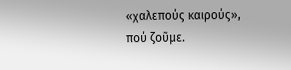«χαλεπούς καιρούς», πού ζοῦμε.